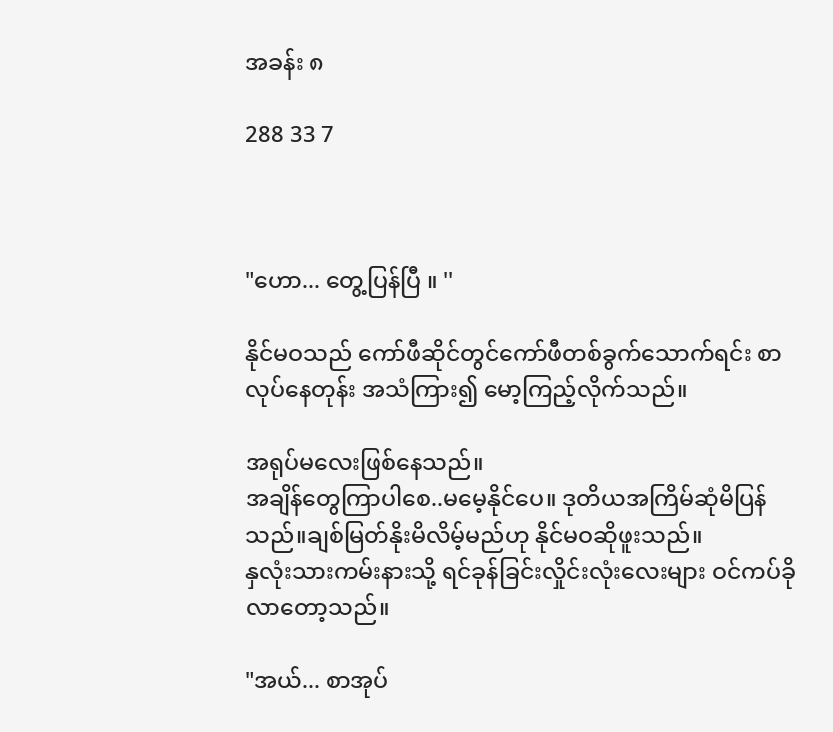အခန်း ၈

288 33 7



"ဟော... တွေ့ပြန်ပြီ ။ ''

နိုင်မဝသည် ကော်ဖီဆိုင်တွင်ကော်ဖီတစ်ခွက်သောက်ရင်း စာလုပ်နေတုန်း အသံကြား၍ မော့ကြည့်လိုက်သည်။

အရုပ်မလေးဖြစ်နေသည်။
အချိန်တွေကြာပါစေ..မမေ့နိုင်ပေ။ ဒုတိယအကြိမ်ဆုံမိပြန်သည်။ချစ်မြတ်နိုးမိလိမ့်မည်ဟု နိုင်မဝဆိုဖူးသည်။
နှလုံးသားကမ်းနားသို့ ရင်ခုန်ခြင်းလှိုင်းလုံးလေးများ ဝင်ကပ်ခိုလာတော့သည်။

"အယ်... စာအုပ်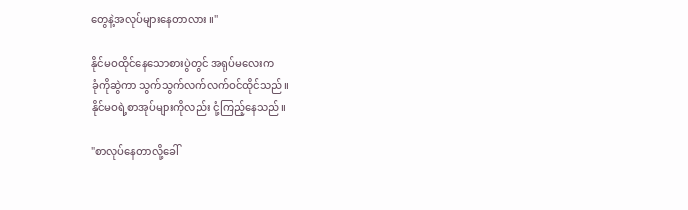တွေနဲ့အလုပ်များနေတာလား ။''

နိုင်မဝထိုင်နေသောစားပွဲတွင် အရုပ်မလေးက
ခုံကိုဆွဲကာ သွက်သွက်လက်လက်ဝင်ထိုင်သည်။
နိုင်မဝရဲ့စာအုပ်များကိုလည်း ငုံ့ကြည့်နေသည်။

"စာလုပ်နေတာလို့ခေါ်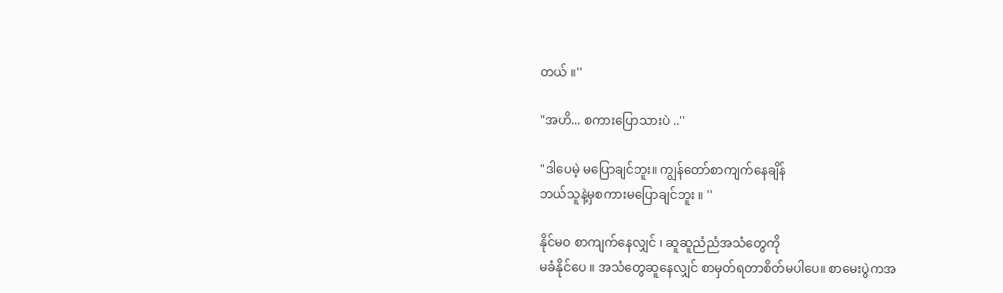တယ် ။''

"အဟိ... စကားပြောသားပဲ ..''

"ဒါပေမဲ့ မပြောချင်ဘူး။ ကျွန်တော်စာကျက်နေချိန်
ဘယ်သူနဲ့မှစကားမပြောချင်ဘူး ။ ''

နိုင်မဝ စာကျက်နေလျှင် ၊ ဆူဆူညံညံအသံတွေကို
မခံနိုင်ပေ ။ အသံတွေဆူနေလျှင် စာမှတ်ရတာစိတ်မပါပေ။ စာမေးပွဲကအ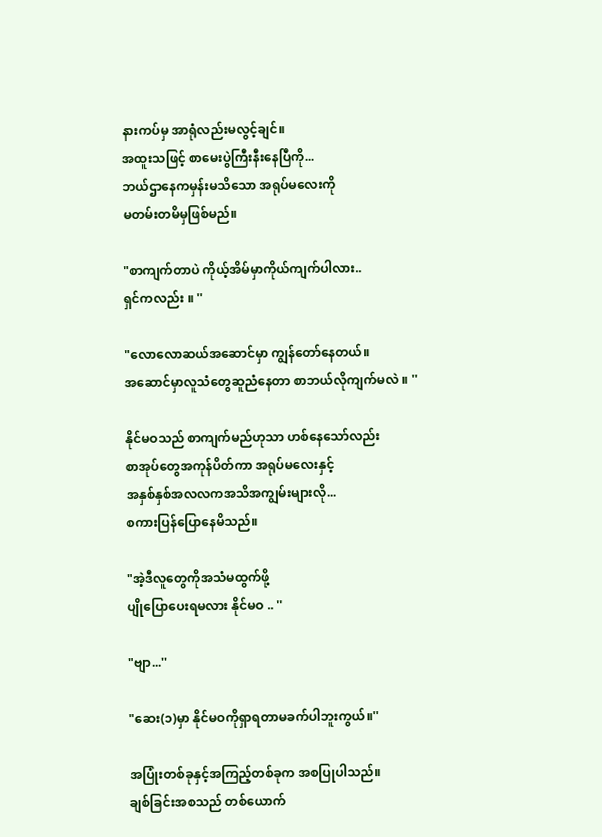နားကပ်မှ အာရုံလည်းမလွင့်ချင်။
အထူးသဖြင့် စာမေးပွဲကြီးနီးနေပြီကို...
ဘယ်ဌာနေကမှန်းမသိသော အရုပ်မလေးကို
မတမ်းတမိမှဖြစ်မည်။

"စာကျက်တာပဲ ကိုယ့်အိမ်မှာကိုယ်ကျက်ပါလား..
ရှင်ကလည်း ။ ''

"လောလောဆယ်အဆောင်မှာ ကျွန်တော်နေတယ်။
အဆောင်မှာလူသံတွေဆူညံနေတာ စာဘယ်လိုကျက်မလဲ ။ ''

နိုင်မဝသည် စာကျက်မည်ဟုသာ ဟစ်နေသော်လည်း
စာအုပ်တွေအကုန်ပိတ်ကာ အရုပ်မလေးနှင့်
အနှစ်နှစ်အလလကအသိအကျွမ်းများလို...
စကားပြန်ပြောနေမိသည်။

"အဲ့ဒီလူတွေကိုအသံမထွက်ဖို့
ပျိုပြောပေးရမလား နိုင်မဝ .. ''

"ဗျာ...''

"ဆေး(၁)မှာ နိုင်မဝကိုရှာရတာမခက်ပါဘူးကွယ်။''

အပြုံးတစ်ခုနှင့်အကြည့်တစ်ခုက အစပြုပါသည်။
ချစ်ခြင်းအစသည် တစ်ယောက်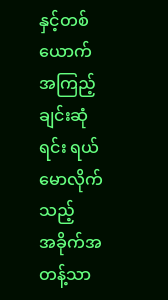နှင့်တစ်ယောက်
အကြည့်ချင်းဆုံရင်း ရယ်မောလိုက်သည့်
အခိုက်အတန့်သာ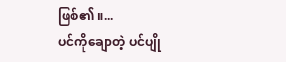ဖြစ်၏ ။...
ပင်ကိုချောတဲ့ ပင်ပျို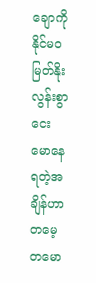ချောကို နိုင်မဝ မြတ်နိုးလွန်းစွာ ငေးမောနေရတဲ့အချိန်ဟာ တမေ့တမော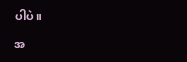ပါပဲ။

အ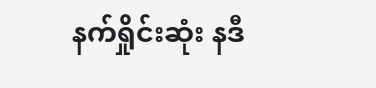နက်ရှိုင်းဆုံး နဒီ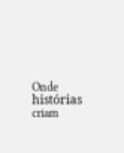Onde histórias criam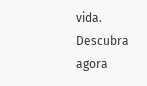vida. Descubra agora